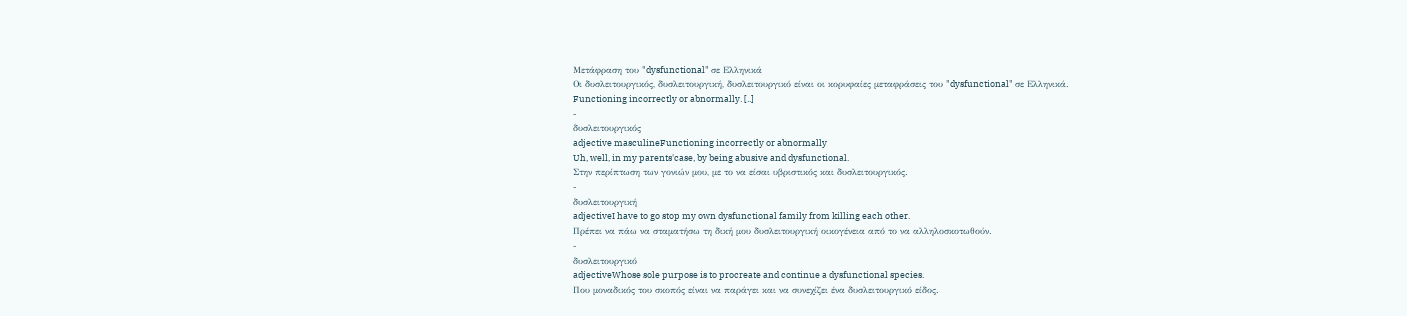Μετάφραση του "dysfunctional" σε Ελληνικά
Οι δυσλειτουργικός, δυσλειτουργική, δυσλειτουργικό είναι οι κορυφαίες μεταφράσεις του "dysfunctional" σε Ελληνικά.
Functioning incorrectly or abnormally. [..]
-
δυσλειτουργικός
adjective masculineFunctioning incorrectly or abnormally
Uh, well, in my parents'case, by being abusive and dysfunctional.
Στην περίπτωση των γονιών μου, με το να είσαι υβριστικός και δυσλειτουργικός.
-
δυσλειτουργική
adjectiveI have to go stop my own dysfunctional family from killing each other.
Πρέπει να πάω να σταματήσω τη δική μου δυσλειτουργική οικογένεια από το να αλληλοσκοτωθούν.
-
δυσλειτουργικό
adjectiveWhose sole purpose is to procreate and continue a dysfunctional species.
Που μοναδικός του σκοπός είναι να παράγει και να συνεχίζει ένα δυσλειτουργικό είδος.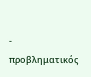-
προβληματικός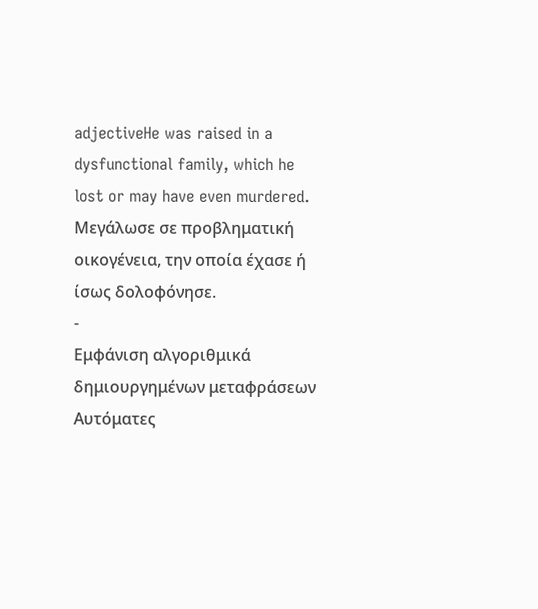adjectiveHe was raised in a dysfunctional family, which he lost or may have even murdered.
Μεγάλωσε σε προβληματική οικογένεια, την οποία έχασε ή ίσως δολοφόνησε.
-
Εμφάνιση αλγοριθμικά δημιουργημένων μεταφράσεων
Αυτόματες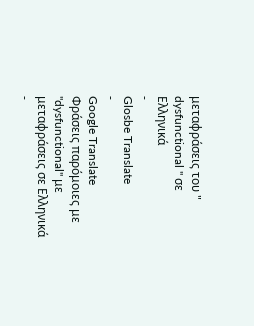μεταφράσεις του " dysfunctional " σε Ελληνικά
-
Glosbe Translate
-
Google Translate
Φράσεις παρόμοιες με "dysfunctional" με μεταφράσεις σε Ελληνικά
-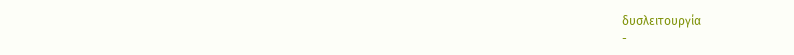δυσλειτουργία
-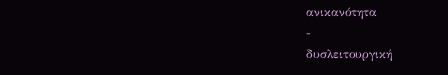ανικανότητα
-
δυσλειτουργική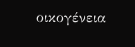οικογένεια